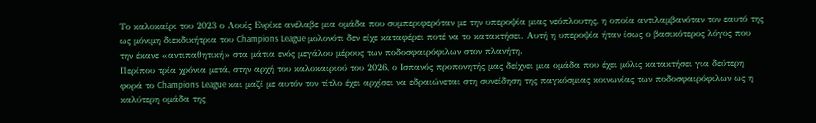Το καλοκαίρι του 2023 ο Λουίς Ενρίκε ανέλαβε μια ομάδα που συμπεριφερόταν με την υπεροψία μιας νεόπλουτης, η οποία αντιλαμβανόταν τον εαυτό της ως μόνιμη διεκδικήτρια του Champions League μολονότι δεν είχε καταφέρει ποτέ να το κατακτήσει. Αυτή η υπεροψία ήταν ίσως ο βασικότερος λόγος που την έκανε «αντιπαθητική» στα μάτια ενός μεγάλου μέρους των ποδοσφαιρόφιλων στον πλανήτη.
Περίπου τρία χρόνια μετά, στην αρχή του καλοκαιριού του 2026, ο Ισπανός προπονητής μας δείχνει μια ομάδα που έχει μόλις κατακτήσει για δεύτερη φορά το Champions League και μαζί με αυτόν τον τίτλο έχει αρχίσει να εδραιώνεται στη συνείδηση της παγκόσμιας κοινωνίας των ποδοσφαιρόφιλων ως η καλύτερη ομάδα της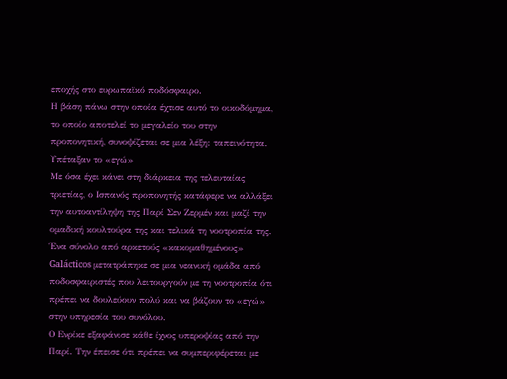εποχής στο ευρωπαϊκό ποδόσφαιρο.
Η βάση πάνω στην οποία έχτισε αυτό το οικοδόμημα, το οποίο αποτελεί το μεγαλείο του στην προπονητική, συνοψίζεται σε μια λέξη: ταπεινότητα.
Υπέταξαν το «εγώ»
Με όσα έχει κάνει στη διάρκεια της τελευταίας τριετίας, ο Ισπανός προπονητής κατάφερε να αλλάξει την αυτοαντίληψη της Παρί Σεν Ζερμέν και μαζί την ομαδική κουλτούρα της και τελικά τη νοοτροπία της. Ένα σύνολο από αρκετούς «κακομαθημένους» Galácticos μετατράπηκε σε μια νεανική ομάδα από ποδοσφαιριστές που λειτουργούν με τη νοοτροπία ότι πρέπει να δουλεύουν πολύ και να βάζουν το «εγώ» στην υπηρεσία του συνόλου.
Ο Ενρίκε εξαφάνισε κάθε ίχνος υπεροψίας από την Παρί. Την έπεισε ότι πρέπει να συμπεριφέρεται με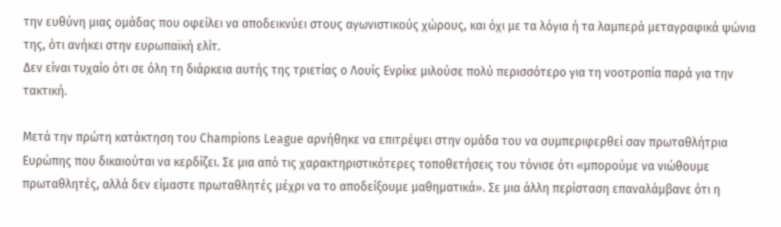την ευθύνη μιας ομάδας που οφείλει να αποδεικνύει στους αγωνιστικούς χώρους, και όχι με τα λόγια ή τα λαμπερά μεταγραφικά ψώνια της, ότι ανήκει στην ευρωπαϊκή ελίτ.
Δεν είναι τυχαίο ότι σε όλη τη διάρκεια αυτής της τριετίας ο Λουίς Ενρίκε μιλούσε πολύ περισσότερο για τη νοοτροπία παρά για την τακτική.

Μετά την πρώτη κατάκτηση του Champions League αρνήθηκε να επιτρέψει στην ομάδα του να συμπεριφερθεί σαν πρωταθλήτρια Ευρώπης που δικαιούται να κερδίζει. Σε μια από τις χαρακτηριστικότερες τοποθετήσεις του τόνισε ότι «μπορούμε να νιώθουμε πρωταθλητές, αλλά δεν είμαστε πρωταθλητές μέχρι να το αποδείξουμε μαθηματικά». Σε μια άλλη περίσταση επαναλάμβανε ότι η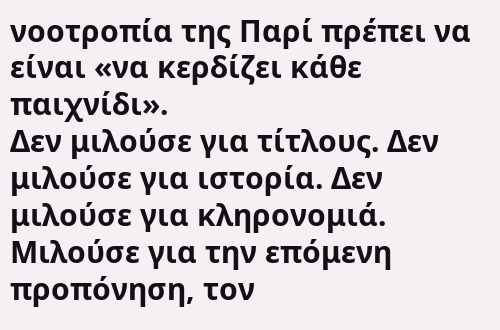νοοτροπία της Παρί πρέπει να είναι «να κερδίζει κάθε παιχνίδι».
Δεν μιλούσε για τίτλους. Δεν μιλούσε για ιστορία. Δεν μιλούσε για κληρονομιά. Μιλούσε για την επόμενη προπόνηση, τον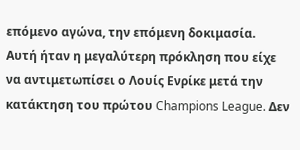επόμενο αγώνα, την επόμενη δοκιμασία.
Αυτή ήταν η μεγαλύτερη πρόκληση που είχε να αντιμετωπίσει ο Λουίς Ενρίκε μετά την κατάκτηση του πρώτου Champions League. Δεν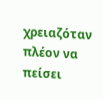χρειαζόταν πλέον να πείσει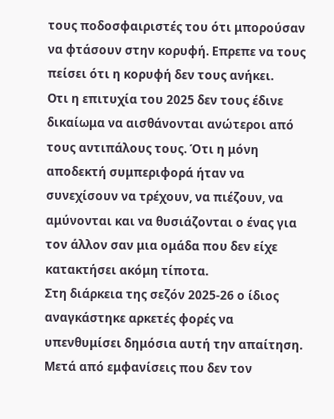τους ποδοσφαιριστές του ότι μπορούσαν να φτάσουν στην κορυφή. Επρεπε να τους πείσει ότι η κορυφή δεν τους ανήκει.
Οτι η επιτυχία του 2025 δεν τους έδινε δικαίωμα να αισθάνονται ανώτεροι από τους αντιπάλους τους. Ότι η μόνη αποδεκτή συμπεριφορά ήταν να συνεχίσουν να τρέχουν, να πιέζουν, να αμύνονται και να θυσιάζονται ο ένας για τον άλλον σαν μια ομάδα που δεν είχε κατακτήσει ακόμη τίποτα.
Στη διάρκεια της σεζόν 2025-26 ο ίδιος αναγκάστηκε αρκετές φορές να υπενθυμίσει δημόσια αυτή την απαίτηση. Μετά από εμφανίσεις που δεν τον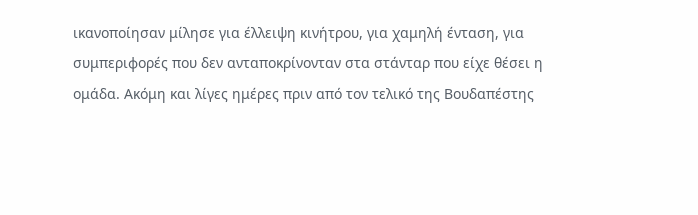ικανοποίησαν μίλησε για έλλειψη κινήτρου, για χαμηλή ένταση, για συμπεριφορές που δεν ανταποκρίνονταν στα στάνταρ που είχε θέσει η ομάδα. Ακόμη και λίγες ημέρες πριν από τον τελικό της Βουδαπέστης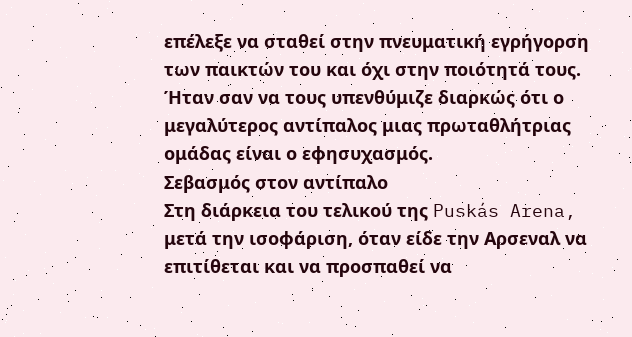επέλεξε να σταθεί στην πνευματική εγρήγορση των παικτών του και όχι στην ποιότητά τους.
Ήταν σαν να τους υπενθύμιζε διαρκώς ότι ο μεγαλύτερος αντίπαλος μιας πρωταθλήτριας ομάδας είναι ο εφησυχασμός.
Σεβασμός στον αντίπαλο
Στη διάρκεια του τελικού της Puskás Arena, μετά την ισοφάριση, όταν είδε την Αρσεναλ να επιτίθεται και να προσπαθεί να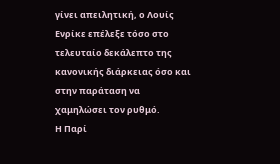γίνει απειλητική, ο Λουίς Ενρίκε επέλεξε τόσο στο τελευταίο δεκάλεπτο της κανονικής διάρκειας όσο και στην παράταση να χαμηλώσει τον ρυθμό.
Η Παρί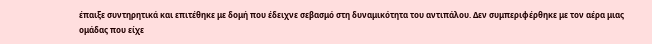έπαιξε συντηρητικά και επιτέθηκε με δομή που έδειχνε σεβασμό στη δυναμικότητα του αντιπάλου. Δεν συμπεριφέρθηκε με τον αέρα μιας ομάδας που είχε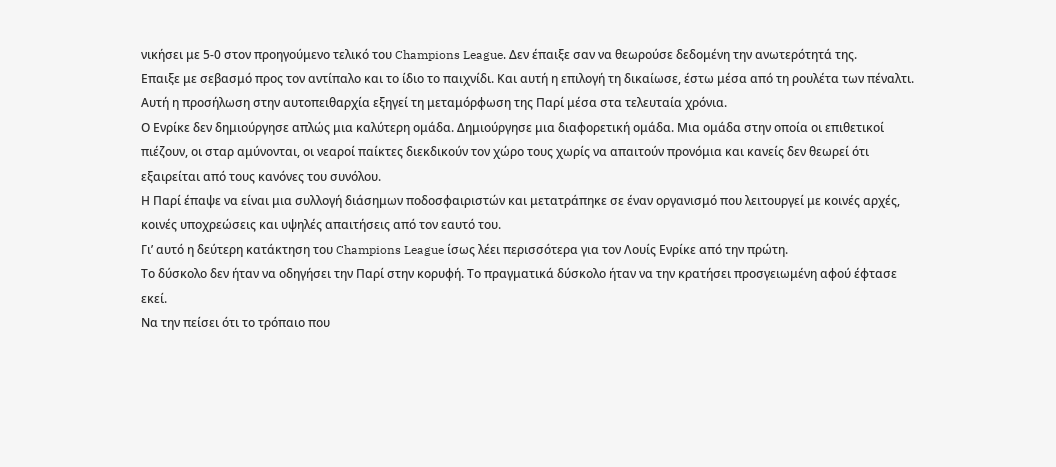νικήσει με 5-0 στον προηγούμενο τελικό του Champions League. Δεν έπαιξε σαν να θεωρούσε δεδομένη την ανωτερότητά της.
Επαιξε με σεβασμό προς τον αντίπαλο και το ίδιο το παιχνίδι. Και αυτή η επιλογή τη δικαίωσε, έστω μέσα από τη ρουλέτα των πέναλτι.
Αυτή η προσήλωση στην αυτοπειθαρχία εξηγεί τη μεταμόρφωση της Παρί μέσα στα τελευταία χρόνια.
Ο Ενρίκε δεν δημιούργησε απλώς μια καλύτερη ομάδα. Δημιούργησε μια διαφορετική ομάδα. Μια ομάδα στην οποία οι επιθετικοί πιέζουν, οι σταρ αμύνονται, οι νεαροί παίκτες διεκδικούν τον χώρο τους χωρίς να απαιτούν προνόμια και κανείς δεν θεωρεί ότι εξαιρείται από τους κανόνες του συνόλου.
Η Παρί έπαψε να είναι μια συλλογή διάσημων ποδοσφαιριστών και μετατράπηκε σε έναν οργανισμό που λειτουργεί με κοινές αρχές, κοινές υποχρεώσεις και υψηλές απαιτήσεις από τον εαυτό του.
Γι’ αυτό η δεύτερη κατάκτηση του Champions League ίσως λέει περισσότερα για τον Λουίς Ενρίκε από την πρώτη.
Το δύσκολο δεν ήταν να οδηγήσει την Παρί στην κορυφή. Το πραγματικά δύσκολο ήταν να την κρατήσει προσγειωμένη αφού έφτασε εκεί.
Να την πείσει ότι το τρόπαιο που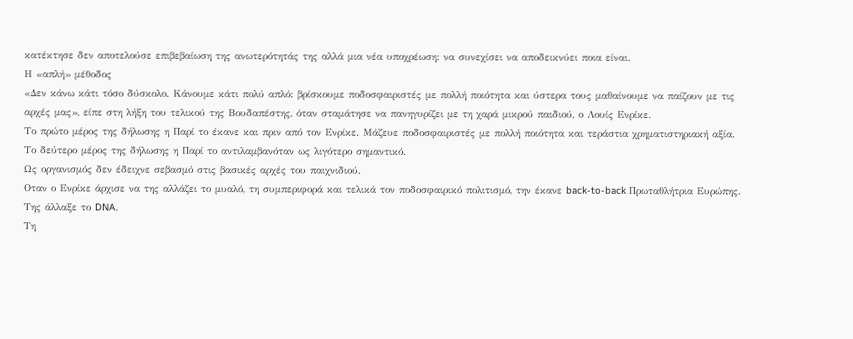κατέκτησε δεν αποτελούσε επιβεβαίωση της ανωτερότητάς της αλλά μια νέα υποχρέωση: να συνεχίσει να αποδεικνύει ποια είναι.
Η «απλή» μέθοδος
«Δεν κάνω κάτι τόσο δύσκολο. Κάνουμε κάτι πολύ απλό: βρίσκουμε ποδοσφαιριστές με πολλή ποιότητα και ύστερα τους μαθαίνουμε να παίζουν με τις αρχές μας», είπε στη λήξη του τελικού της Βουδαπέστης, όταν σταμάτησε να πανηγυρίζει με τη χαρά μικρού παιδιού, ο Λουίς Ενρίκε.
Το πρώτο μέρος της δήλωσης η Παρί το έκανε και πριν από τον Ενρίκε. Μάζευε ποδοσφαιριστές με πολλή ποιότητα και τεράστια χρηματιστηριακή αξία.
Το δεύτερο μέρος της δήλωσης η Παρί το αντιλαμβανόταν ως λιγότερο σημαντικό.
Ως οργανισμός δεν έδειχνε σεβασμό στις βασικές αρχές του παιχνιδιού.
Οταν ο Ενρίκε άρχισε να της αλλάζει το μυαλό, τη συμπεριφορά και τελικά τον ποδοσφαιρικό πολιτισμό, την έκανε back-to-back Πρωταθλήτρια Ευρώπης.
Της άλλαξε το DNA.
Τη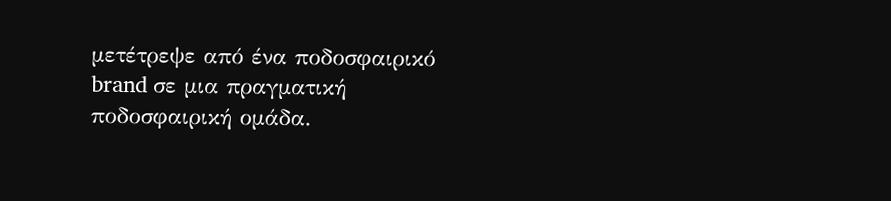μετέτρεψε από ένα ποδοσφαιρικό brand σε μια πραγματική ποδοσφαιρική ομάδα.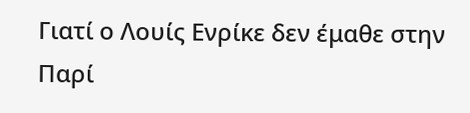Γιατί ο Λουίς Ενρίκε δεν έμαθε στην Παρί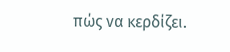πώς να κερδίζει.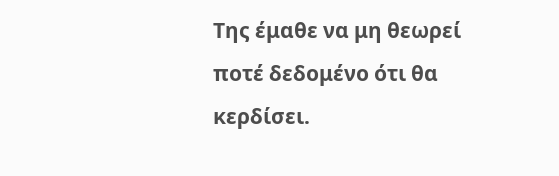Της έμαθε να μη θεωρεί ποτέ δεδομένο ότι θα κερδίσει.